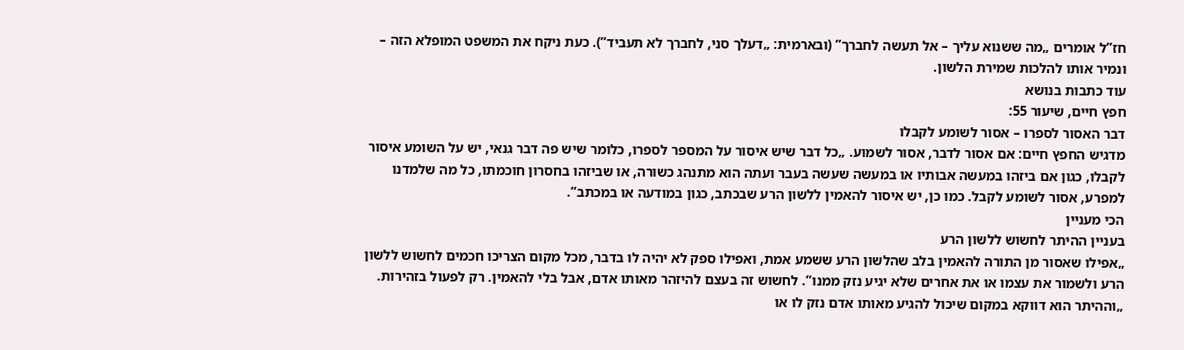חז”ל אומרים „מה ששנוא עליך – אל תעשה לחברך” (ובארמית: „דעלך סני, לחברך לא תעביד”). כעת ניקח את המשפט המופלא הזה – ונמיר אותו להלכות שמירת הלשון.
עוד כתבות בנושא
חפץ חיים, שיעור 55:
דבר האסור לספרו – אסור לשומע לקבלו
מדגיש החפץ חיים: אם אסור לדבר, אסור לשמוע. „כל דבר שיש איסור על המספר לספרו, כלומר שיש פה דבר גנאי, יש על השומע איסור לקבלו, כגון אם ביזהו במעשה אבותיו או במעשה שעשה בעבר ועתה הוא מתנהג כשורה, או שביזהו בחסרון חוכמתו, כל מה שלמדנו למפרע, אסור לשומע לקבל. כמו כן, יש איסור להאמין ללשון הרע שבכתב, כגון במודעה או במכתב”.
הכי מעניין
בעניין ההיתר לחשוש ללשון הרע
„אפילו שאסור מן התורה להאמין בלב שהלשון הרע ששמע אמת, ואפילו ספק לא יהיה לו בדבר, מכל מקום הצריכו חכמים לחשוש ללשון הרע ולשמור את עצמו או את אחרים שלא יגיע נזק ממנו”. לחשוש זה בעצם להיזהר מאותו אדם, אבל בלי להאמין. רק לפעול בזהירות. „וההיתר הוא דווקא במקום שיכול להגיע מאותו אדם נזק לו או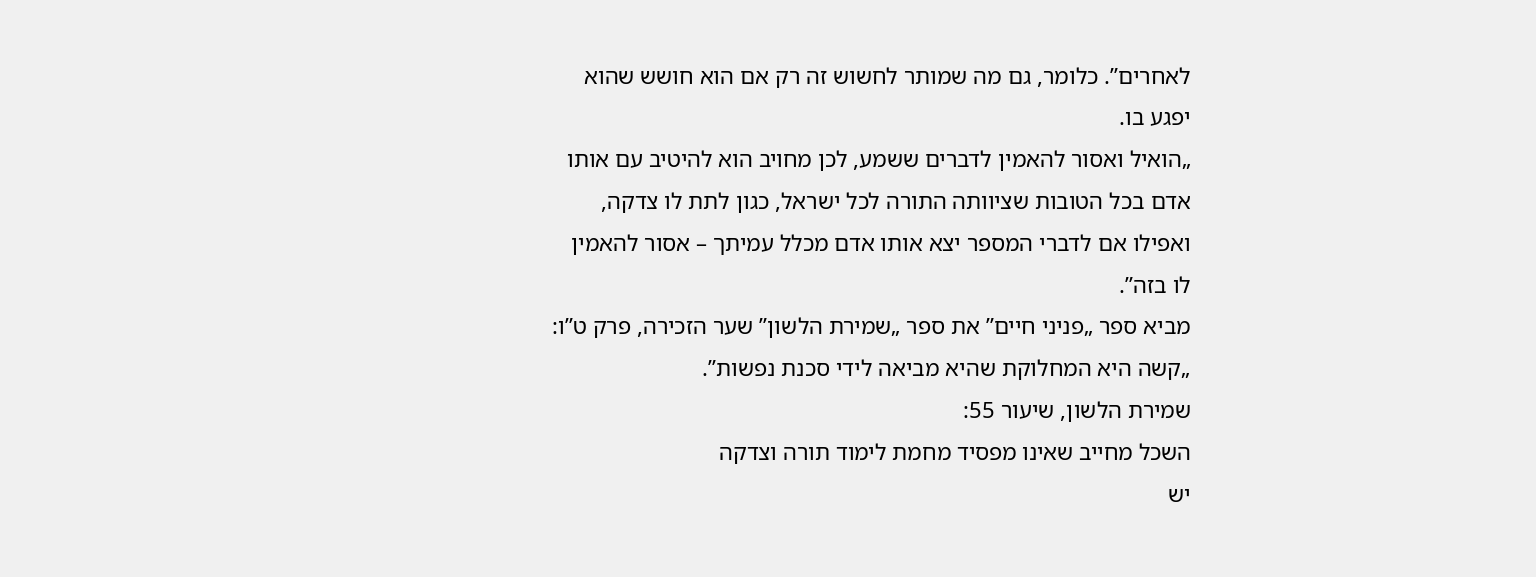לאחרים”. כלומר, גם מה שמותר לחשוש זה רק אם הוא חושש שהוא יפגע בו.
„הואיל ואסור להאמין לדברים ששמע, לכן מחויב הוא להיטיב עם אותו אדם בכל הטובות שציוותה התורה לכל ישראל, כגון לתת לו צדקה, ואפילו אם לדברי המספר יצא אותו אדם מכלל עמיתך – אסור להאמין לו בזה”.
מביא ספר „פניני חיים” את ספר „שמירת הלשון” שער הזכירה, פרק ט”ו: „קשה היא המחלוקת שהיא מביאה לידי סכנת נפשות”.
שמירת הלשון, שיעור 55:
השכל מחייב שאינו מפסיד מחמת לימוד תורה וצדקה
יש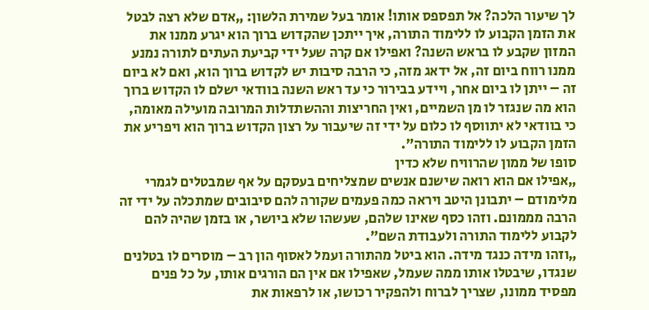לך שיעור הלכה? אל תפספס אותו! אומר בעל שמירת הלשון: „אדם שלא רצה לבטל את הזמן הקבוע לו ללימוד התורה, איך ייתכן שהקדוש ברוך הוא יגרע ממנו את המזון שקבע לו בראש השנה? ואפילו אם קרה שעל ידי קביעת העתים לתורה נמנע ממנו רווח ביום זה, אל ידאג מזה, כי הרבה סיבות יש לקדוש ברוך הוא, ואם לא ביום זה – ייתן לו ביום אחר, ויידע בבירור כי עד ראש השנה בוודאי ישלם לו הקדוש ברוך הוא מה שנגזר לו מן השמיים, ואין החריצות וההשתדלות המרובה מועילה מאומה, כי בוודאי לא יתווסף לו כלום על ידי זה שיעבור על רצון הקדוש ברוך הוא ויפריע את הזמן הקבוע לו ללימוד התורה”.
סופו של ממון שהרוויח שלא כדין
„אפילו אם הוא רואה שישנם אנשים שמצליחים בעסקם על אף שמבטלים לגמרי מלימודם – יתבונן היטב ויראה כמה פעמים שקורה להם סיבובים שמתכלה על ידי זה הרבה מממונם. וזהו כסף שאינו שלהם, שעשהו שלא ביושר, או בזמן שהיה להם לקבוע ללימוד התורה ולעבודת השם”.
„וזהו מידה כנגד מידה. הוא ביטל מהתורה ועמל לאסוף הון רב – מוסרים לו בטלנים שנגדו, שיבטלו אותו ממה שעמל, שאפילו אם אין הם הורגים אותו, על כל פנים מפסיד ממונו, שצריך לברוח ולהפקיר רכושו, או לרפאות את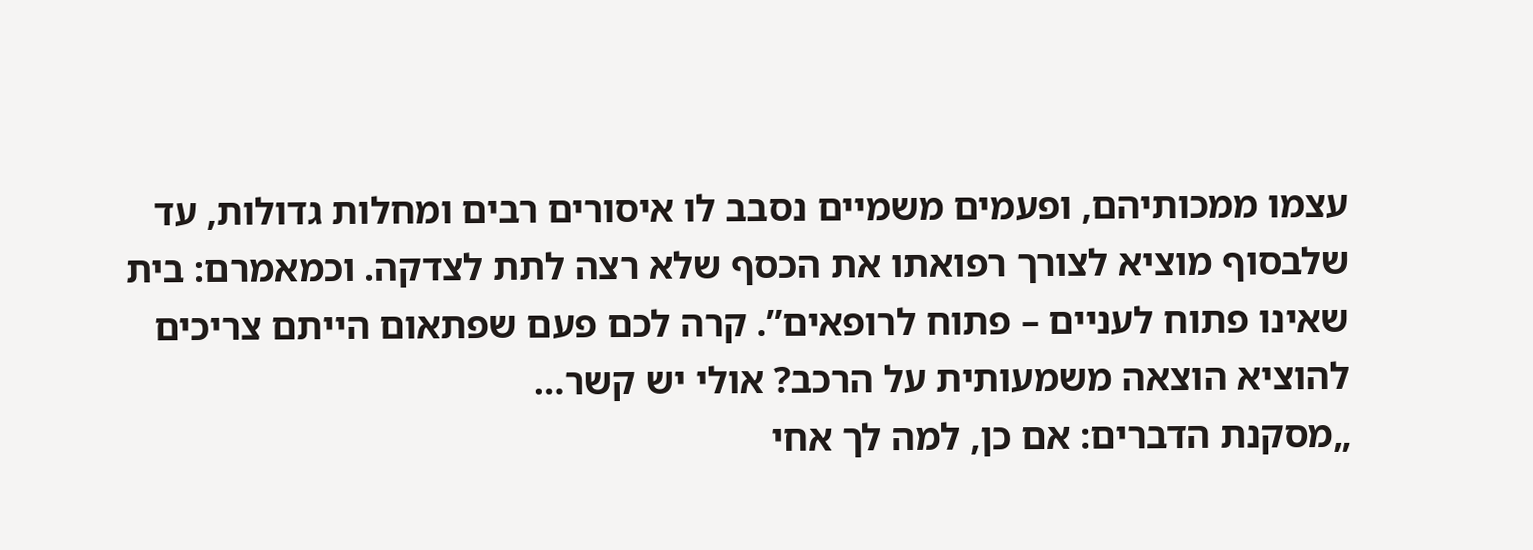עצמו ממכותיהם, ופעמים משמיים נסבב לו איסורים רבים ומחלות גדולות, עד שלבסוף מוציא לצורך רפואתו את הכסף שלא רצה לתת לצדקה. וכמאמרם: בית שאינו פתוח לעניים – פתוח לרופאים”. קרה לכם פעם שפתאום הייתם צריכים להוציא הוצאה משמעותית על הרכב? אולי יש קשר…
„מסקנת הדברים: אם כן, למה לך אחי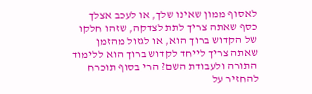לאסוף ממון שאינו שלך, או לעכב אצלך כסף שאתה צריך לתת לצדקה, שזהו חלקו של הקדוש ברוך הוא, או לגזול מהזמן שאתה צריך לייחד לקדוש ברוך הוא ללימוד התורה ולעבודת השם? הרי בסוף תוכרח להחזיר על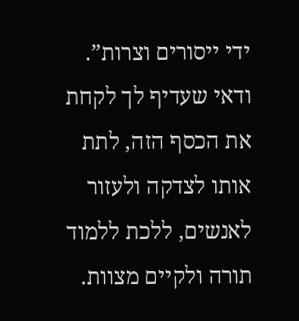ידי ייסורים וצרות”. ודאי שעדיף לך לקחת את הכסף הזה, לתת אותו לצדקה ולעזור לאנשים, ללכת ללמוד תורה ולקיים מצוות.